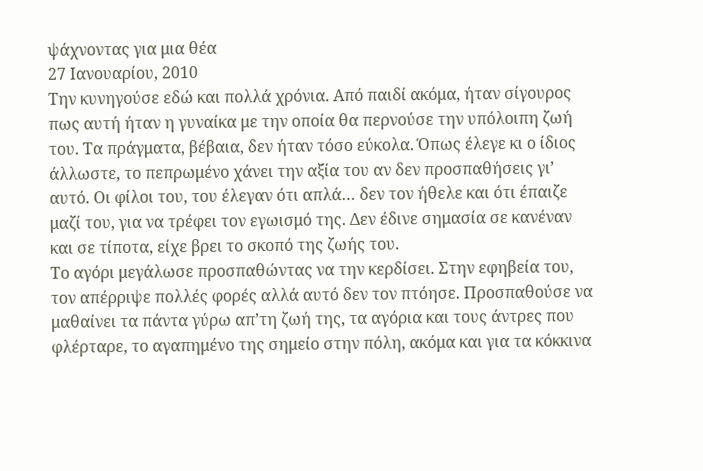ψάχνοντας για μια θέα
27 Ιανουαρίου, 2010
Την κυνηγούσε εδώ και πολλά χρόνια. Από παιδί ακόμα, ήταν σίγουρος πως αυτή ήταν η γυναίκα με την οποία θα περνούσε την υπόλοιπη ζωή του. Τα πράγματα, βέβαια, δεν ήταν τόσο εύκολα. Όπως έλεγε κι ο ίδιος άλλωστε, το πεπρωμένο χάνει την αξία του αν δεν προσπαθήσεις γι’ αυτό. Οι φίλοι του, του έλεγαν ότι απλά… δεν τον ήθελε και ότι έπαιζε μαζί του, για να τρέφει τον εγωισμό της. Δεν έδινε σημασία σε κανέναν και σε τίποτα, είχε βρει το σκοπό της ζωής του.
Το αγόρι μεγάλωσε προσπαθώντας να την κερδίσει. Στην εφηβεία του, τον απέρριψε πολλές φορές αλλά αυτό δεν τον πτόησε. Προσπαθούσε να μαθαίνει τα πάντα γύρω απ’τη ζωή της, τα αγόρια και τους άντρες που φλέρταρε, το αγαπημένο της σημείο στην πόλη, ακόμα και για τα κόκκινα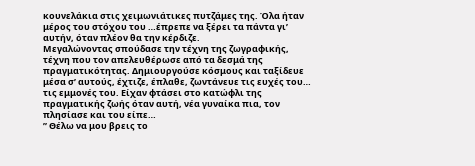κουνελάκια στις χειμωνιάτικες πυτζάμες της. Όλα ήταν μέρος του στόχου του …έπρεπε να ξέρει τα πάντα γι’ αυτήν, όταν πλέον θα την κέρδιζε.
Μεγαλώνοντας σπούδασε την τέχνη της ζωγραφικής, τέχνη που τον απελευθέρωσε από τα δεσμά της πραγματικότητας. Δημιουργούσε κόσμους και ταξίδευε μέσα σ’ αυτούς, έχτιζε, έπλαθε, ζωντάνευε τις ευχές του… τις εμμονές του. Είχαν φτάσει στο κατώφλι της πραγματικής ζωής όταν αυτή, νέα γυναίκα πια, τον πλησίασε και του είπε…
” Θέλω να μου βρεις το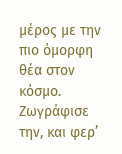μέρος με την πιο όμορφη θέα στον κόσμο. Ζωγράφισε την, και φερ’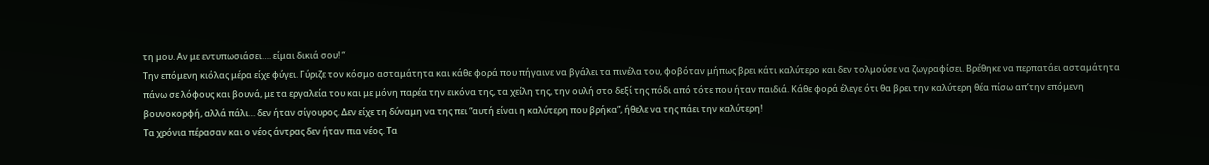τη μου. Αν με εντυπωσιάσει…. είμαι δικιά σου! “
Την επόμενη κιόλας μέρα είχε φύγει. Γύριζε τον κόσμο ασταμάτητα και κάθε φορά που πήγαινε να βγάλει τα πινέλα του, φοβόταν μήπως βρει κάτι καλύτερο και δεν τολμούσε να ζωγραφίσει. Βρέθηκε να περπατάει ασταμάτητα πάνω σε λόφους και βουνά, με τα εργαλεία του και με μόνη παρέα την εικόνα της, τα χείλη της, την ουλή στο δεξί της πόδι από τότε που ήταν παιδιά. Κάθε φορά έλεγε ότι θα βρει την καλύτερη θέα πίσω απ’την επόμενη βουνοκορφή, αλλά πάλι… δεν ήταν σίγουρος. Δεν είχε τη δύναμη να της πει “αυτή είναι η καλύτερη που βρήκα”, ήθελε να της πάει την καλύτερη!
Τα χρόνια πέρασαν και ο νέος άντρας δεν ήταν πια νέος. Τα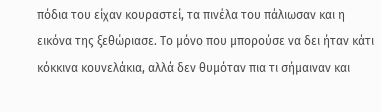πόδια του είχαν κουραστεί, τα πινέλα του πάλιωσαν και η εικόνα της ξεθώριασε. Το μόνο που μπορούσε να δει ήταν κάτι κόκκινα κουνελάκια, αλλά δεν θυμόταν πια τι σήμαιναν και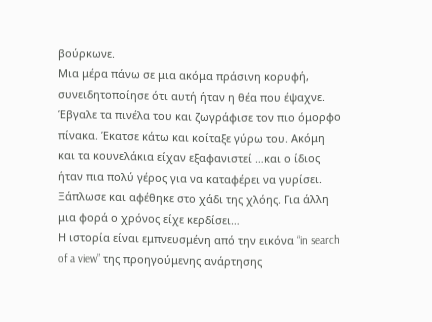βούρκωνε.
Μια μέρα πάνω σε μια ακόμα πράσινη κορυφή, συνειδητοποίησε ότι αυτή ήταν η θέα που έψαχνε. Έβγαλε τα πινέλα του και ζωγράφισε τον πιο όμορφο πίνακα. Έκατσε κάτω και κοίταξε γύρω του. Ακόμη και τα κουνελάκια είχαν εξαφανιστεί …και ο ίδιος ήταν πια πολύ γέρος για να καταφέρει να γυρίσει. Ξάπλωσε και αφέθηκε στο χάδι της χλόης. Για άλλη μια φορά ο χρόνος είχε κερδίσει…
Η ιστορία είναι εμπνευσμένη από την εικόνα “in search of a view” της προηγούμενης ανάρτησης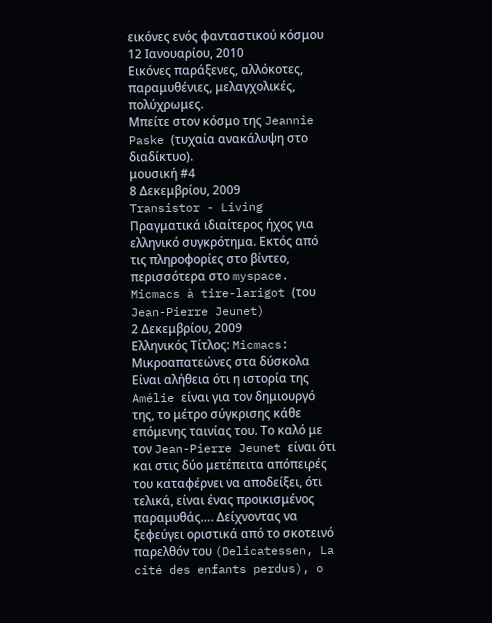εικόνες ενός φανταστικού κόσμου
12 Ιανουαρίου, 2010
Εικόνες παράξενες, αλλόκοτες, παραμυθένιες, μελαγχολικές, πολύχρωμες.
Μπείτε στον κόσμο της Jeannie Paske (τυχαία ανακάλυψη στο διαδίκτυο).
μουσική #4
8 Δεκεμβρίου, 2009
Transistor - Living
Πραγματικά ιδιαίτερος ήχος για ελληνικό συγκρότημα. Εκτός από τις πληροφορίες στο βίντεο, περισσότερα στο myspace.
Micmacs à tire-larigot (του Jean-Pierre Jeunet)
2 Δεκεμβρίου, 2009
Ελληνικός Τίτλος: Micmacs: Μικροαπατεώνες στα δύσκολα
Είναι αλήθεια ότι η ιστορία της Amélie είναι για τον δημιουργό της, το μέτρο σύγκρισης κάθε επόμενης ταινίας του. Το καλό με τον Jean-Pierre Jeunet είναι ότι και στις δύο μετέπειτα απόπειρές του καταφέρνει να αποδείξει, ότι τελικά, είναι ένας προικισμένος παραμυθάς…. Δείχνοντας να ξεφεύγει οριστικά από το σκοτεινό παρελθόν του (Delicatessen, La cité des enfants perdus), o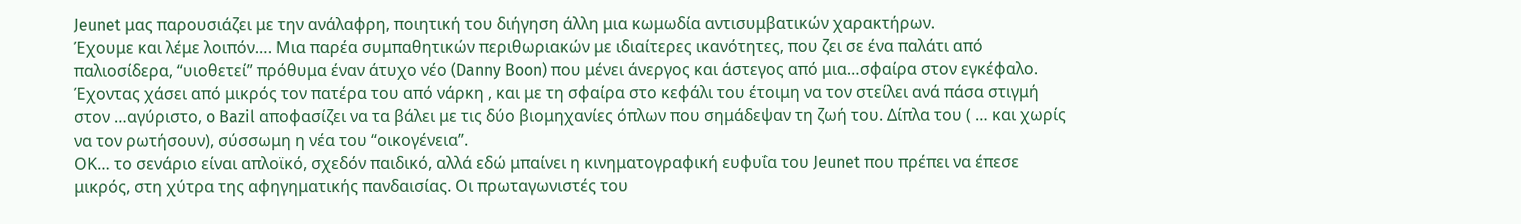Jeunet μας παρουσιάζει με την ανάλαφρη, ποιητική του διήγηση άλλη μια κωμωδία αντισυμβατικών χαρακτήρων.
Έχουμε και λέμε λοιπόν…. Μια παρέα συμπαθητικών περιθωριακών με ιδιαίτερες ικανότητες, που ζει σε ένα παλάτι από παλιοσίδερα, “υιοθετεί” πρόθυμα έναν άτυχο νέο (Danny Boon) που μένει άνεργος και άστεγος από μια…σφαίρα στον εγκέφαλο. Έχοντας χάσει από μικρός τον πατέρα του από νάρκη , και με τη σφαίρα στο κεφάλι του έτοιμη να τον στείλει ανά πάσα στιγμή στον …αγύριστο, o Bazil αποφασίζει να τα βάλει με τις δύο βιομηχανίες όπλων που σημάδεψαν τη ζωή του. Δίπλα του ( … και χωρίς να τον ρωτήσουν), σύσσωμη η νέα του “οικογένεια”.
ΟΚ… το σενάριο είναι απλοϊκό, σχεδόν παιδικό, αλλά εδώ μπαίνει η κινηματογραφική ευφυΐα του Jeunet που πρέπει να έπεσε μικρός, στη χύτρα της αφηγηματικής πανδαισίας. Οι πρωταγωνιστές του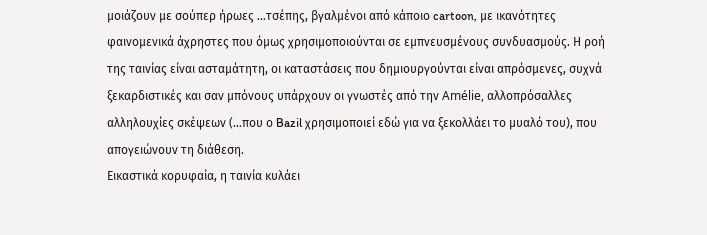μοιάζουν με σούπερ ήρωες …τσέπης, βγαλμένοι από κάποιο cartoon, με ικανότητες φαινομενικά άχρηστες που όμως χρησιμοποιούνται σε εμπνευσμένους συνδυασμούς. Η ροή της ταινίας είναι ασταμάτητη, οι καταστάσεις που δημιουργούνται είναι απρόσμενες, συχνά ξεκαρδιστικές και σαν μπόνους υπάρχουν οι γνωστές από την Amélie, αλλοπρόσαλλες αλληλουχίες σκέψεων (…που ο Bazil χρησιμοποιεί εδώ για να ξεκολλάει το μυαλό του), που απογειώνουν τη διάθεση.
Εικαστικά κορυφαία, η ταινία κυλάει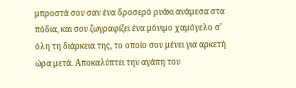μπροστά σου σαν ένα δροσερό ρυάκι ανάμεσα στα πόδια, και σου ζωγραφίζει ένα μόνιμο χαμόγελο σ’ όλη τη διάρκεια της, το οποίο σου μένει για αρκετή ώρα μετά. Αποκαλύπτει την αγάπη του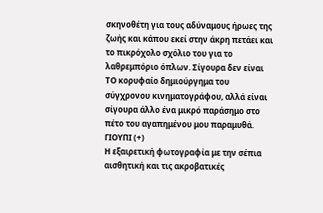σκηνοθέτη για τους αδύναμους ήρωες της ζωής και κάπου εκεί στην άκρη πετάει και το πικρόχολο σχόλιο του για το λαθρεμπόριο όπλων. Σίγουρα δεν είναι ΤΟ κορυφαίο δημιούργημα του σύγχρονου κινηματογράφου, αλλά είναι σίγουρα άλλο ένα μικρό παράσημο στο πέτο του αγαπημένου μου παραμυθά.
ΓΙΟΥΠΙ (+)
Η εξαιρετική φωτογραφία με την σέπια αισθητική και τις ακροβατικές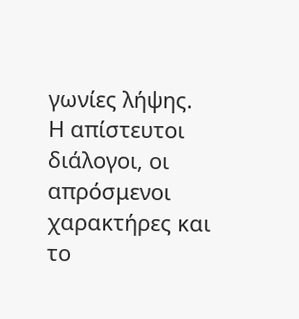γωνίες λήψης.
Η απίστευτοι διάλογοι, οι απρόσμενοι χαρακτήρες και το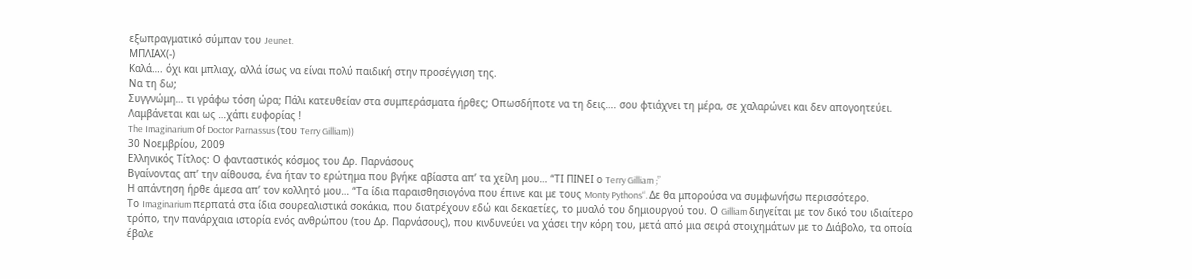εξωπραγματικό σύμπαν του Jeunet.
ΜΠΛΙΑΧ(-)
Καλά…. όχι και μπλιαχ, αλλά ίσως να είναι πολύ παιδική στην προσέγγιση της.
Να τη δω;
Συγγνώμη… τι γράφω τόση ώρα; Πάλι κατευθείαν στα συμπεράσματα ήρθες; Οπωσδήποτε να τη δεις…. σου φτιάχνει τη μέρα, σε χαλαρώνει και δεν απογοητεύει.
Λαμβάνεται και ως …χάπι ευφορίας !
The Imaginarium οf Doctor Parnassus (του Terry Gilliam))
30 Νοεμβρίου, 2009
Ελληνικός Τίτλος: Ο φανταστικός κόσμος του Δρ. Παρνάσους
Βγαίνοντας απ’ την αίθουσα, ένα ήταν το ερώτημα που βγήκε αβίαστα απ’ τα χείλη μου… “ΤΙ ΠΙΝΕΙ ο Terry Gilliam ;”
Η απάντηση ήρθε άμεσα απ’ τον κολλητό μου… “Τα ίδια παραισθησιογόνα που έπινε και με τους Monty Pythons“. Δε θα μπορούσα να συμφωνήσω περισσότερο.
Το Imaginarium περπατά στα ίδια σουρεαλιστικά σοκάκια, που διατρέχουν εδώ και δεκαετίες, το μυαλό του δημιουργού του. Ο Gilliam διηγείται με τον δικό του ιδιαίτερο τρόπο, την πανάρχαια ιστορία ενός ανθρώπου (του Δρ. Παρνάσους), που κινδυνεύει να χάσει την κόρη του, μετά από μια σειρά στοιχημάτων με το Διάβολο, τα οποία έβαλε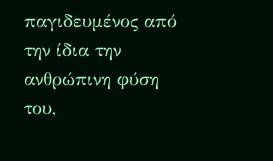παγιδευμένος από την ίδια την ανθρώπινη φύση του,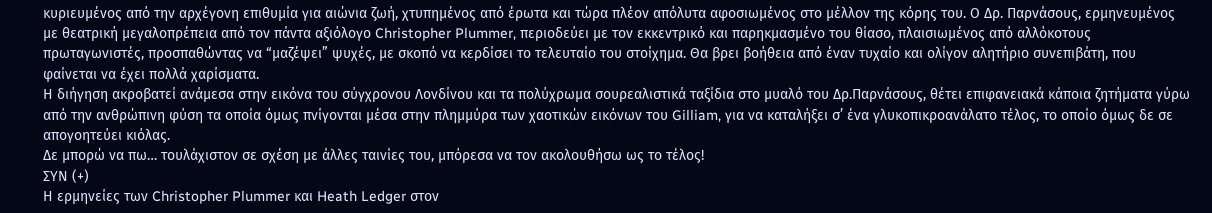κυριευμένος από την αρχέγονη επιθυμία για αιώνια ζωή, χτυπημένος από έρωτα και τώρα πλέον απόλυτα αφοσιωμένος στο μέλλον της κόρης του. Ο Δρ. Παρνάσους, ερμηνευμένος με θεατρική μεγαλοπρέπεια από τον πάντα αξιόλογο Christopher Plummer, περιοδεύει με τον εκκεντρικό και παρηκμασμένο του θίασο, πλαισιωμένος από αλλόκοτους πρωταγωνιστές, προσπαθώντας να “μαζέψει” ψυχές, με σκοπό να κερδίσει το τελευταίο του στοίχημα. Θα βρει βοήθεια από έναν τυχαίο και ολίγον αλητήριο συνεπιβάτη, που φαίνεται να έχει πολλά χαρίσματα.
Η διήγηση ακροβατεί ανάμεσα στην εικόνα του σύγχρονου Λονδίνου και τα πολύχρωμα σουρεαλιστικά ταξίδια στο μυαλό του Δρ.Παρνάσους, θέτει επιφανειακά κάποια ζητήματα γύρω από την ανθρώπινη φύση τα οποία όμως πνίγονται μέσα στην πλημμύρα των χαοτικών εικόνων του Gilliam, για να καταλήξει σ’ ένα γλυκοπικροανάλατο τέλος, το οποίο όμως δε σε απογοητεύει κιόλας.
Δε μπορώ να πω… τουλάχιστον σε σχέση με άλλες ταινίες του, μπόρεσα να τον ακολουθήσω ως το τέλος!
ΣΥΝ (+)
Η ερμηνείες των Christopher Plummer και Heath Ledger στον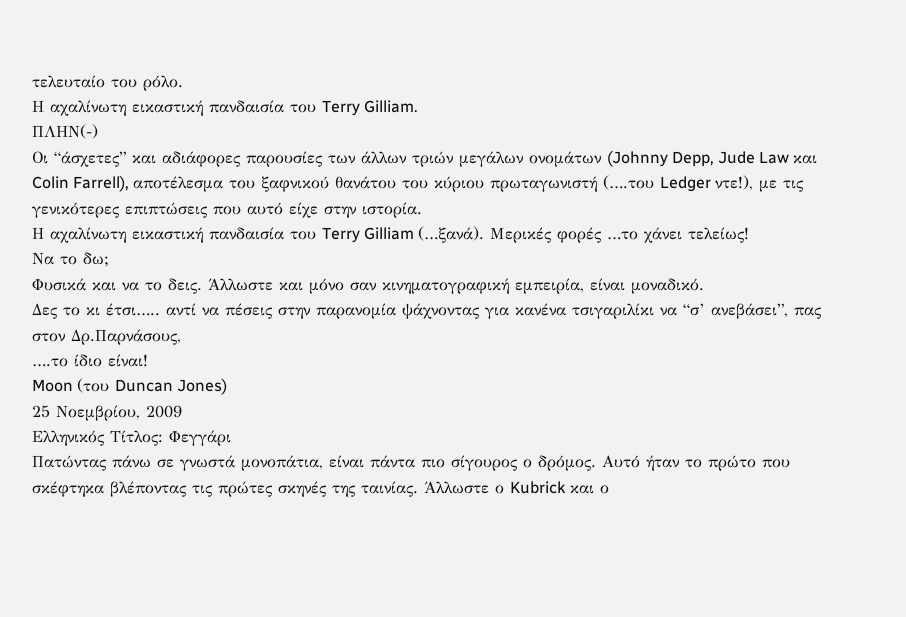τελευταίο του ρόλο.
Η αχαλίνωτη εικαστική πανδαισία του Terry Gilliam.
ΠΛΗΝ(-)
Οι “άσχετες” και αδιάφορες παρουσίες των άλλων τριών μεγάλων ονομάτων (Johnny Depp, Jude Law και Colin Farrell), αποτέλεσμα του ξαφνικού θανάτου του κύριου πρωταγωνιστή (….του Ledger ντε!), με τις γενικότερες επιπτώσεις που αυτό είχε στην ιστορία.
Η αχαλίνωτη εικαστική πανδαισία του Terry Gilliam (…ξανά). Μερικές φορές …το χάνει τελείως!
Να το δω;
Φυσικά και να το δεις. Άλλωστε και μόνο σαν κινηματογραφική εμπειρία, είναι μοναδικό.
Δες το κι έτσι….. αντί να πέσεις στην παρανομία ψάχνοντας για κανένα τσιγαριλίκι να “σ’ ανεβάσει”, πας στον Δρ.Παρνάσους,
….το ίδιο είναι!
Moon (του Duncan Jones)
25 Νοεμβρίου, 2009
Ελληνικός Τίτλος: Φεγγάρι
Πατώντας πάνω σε γνωστά μονοπάτια, είναι πάντα πιο σίγουρος ο δρόμος. Αυτό ήταν το πρώτο που σκέφτηκα βλέποντας τις πρώτες σκηνές της ταινίας. Άλλωστε ο Kubrick και ο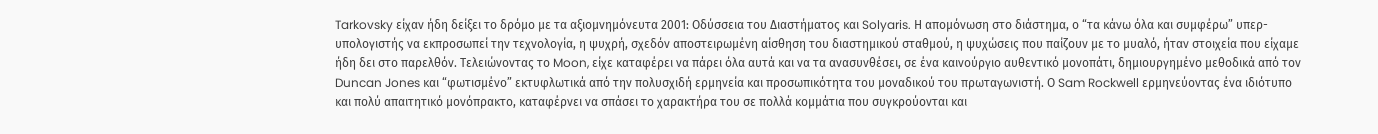Tarkovsky είχαν ήδη δείξει το δρόμο με τα αξιομνημόνευτα 2001: Οδύσσεια του Διαστήματος και Solyaris. Η απομόνωση στο διάστημα, ο “τα κάνω όλα και συμφέρω” υπερ-υπολογιστής να εκπροσωπεί την τεχνολογία, η ψυχρή, σχεδόν αποστειρωμένη αίσθηση του διαστημικού σταθμού, η ψυχώσεις που παίζουν με το μυαλό, ήταν στοιχεία που είχαμε ήδη δει στο παρελθόν. Τελειώνοντας το Moon, είχε καταφέρει να πάρει όλα αυτά και να τα ανασυνθέσει, σε ένα καινούργιο αυθεντικό μονοπάτι, δημιουργημένο μεθοδικά από τον Duncan Jones και “φωτισμένο” εκτυφλωτικά από την πολυσχιδή ερμηνεία και προσωπικότητα του μοναδικού του πρωταγωνιστή. Ο Sam Rockwell ερμηνεύοντας ένα ιδιότυπο και πολύ απαιτητικό μονόπρακτο, καταφέρνει να σπάσει το χαρακτήρα του σε πολλά κομμάτια που συγκρούονται και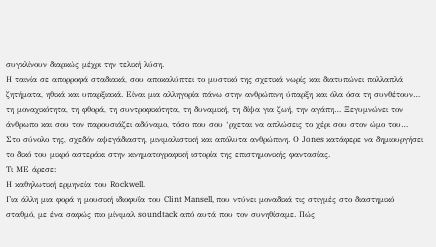συγκλίνουν διαρκώς μέχρι την τελική λύση.
Η ταινία σε απορροφά σταδιακά, σου αποκαλύπτει το μυστικό της σχετικά νωρίς και διατυπώνει πολλαπλά ζητήματα, ηθικά και υπαρξιακά. Είναι μια αλληγορία πάνω στην ανθρώπινη ύπαρξη και όλα όσα τη συνθέτουν… τη μοναχικότητα, τη φθορά, τη συντροφικότητα, τη δυναμική, τη δίψα για ζωή, την αγάπη… Ξεγυμνώνει τον άνθρωπο και σου τον παρουσιάζει αδύναμο, τόσο που σου ‘ρχεται να απλώσεις το χέρι σου στον ώμο του…
Στο σύνολο της, σχεδόν αψεγάδιαστη, μινιμαλιστική και απόλυτα ανθρώπινη. Ο Jones κατάφερε να δημιουργήσει το δικό του μικρό αστεράκι στην κινηματογραφική ιστορία της επιστημονικής φαντασίας.
Τι ΜΕ άρεσε:
Η καθηλωτική ερμηνεία του Rockwell.
Για άλλη μια φορά η μουσική ιδιοφυΐα του Clint Mansell, που ντύνει μοναδικά τις στιγμές στο διαστημικό σταθμό, με ένα σαφώς πιο μίνιμαλ soundtack από αυτά που τον συνηθίσαμε. Πώς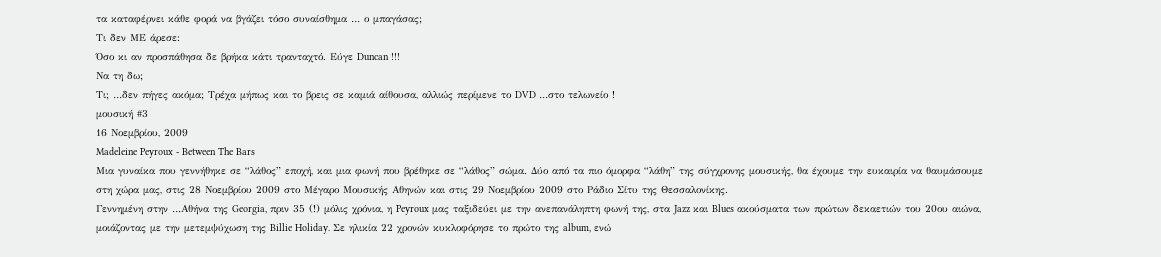τα καταφέρνει κάθε φορά να βγάζει τόσο συναίσθημα … ο μπαγάσας;
Τι δεν ΜΕ άρεσε:
Όσο κι αν προσπάθησα δε βρήκα κάτι τρανταχτό. Εύγε Duncan !!!
Να τη δω;
Τι; …δεν πήγες ακόμα; Τρέχα μήπως και το βρεις σε καμιά αίθουσα, αλλιώς περίμενε το DVD …στο τελωνείο !
μουσική #3
16 Νοεμβρίου, 2009
Madeleine Peyroux - Between The Bars
Μια γυναίκα που γεννήθηκε σε “λάθος” εποχή, και μια φωνή που βρέθηκε σε “λάθος” σώμα. Δύο από τα πιο όμορφα “λάθη” της σύγχρονης μουσικής, θα έχουμε την ευκαιρία να θαυμάσουμε στη χώρα μας, στις 28 Νοεμβρίου 2009 στο Μέγαρο Μουσικής Αθηνών και στις 29 Νοεμβρίου 2009 στο Ράδιο Σίτυ της Θεσσαλονίκης.
Γεννημένη στην …Αθήνα της Georgia, πριν 35 (!) μόλις χρόνια, η Peyroux μας ταξιδεύει με την ανεπανάληπτη φωνή της, στα Jazz και Blues ακούσματα των πρώτων δεκαετιών του 20ου αιώνα, μοιάζοντας με την μετεμψύχωση της Billie Holiday. Σε ηλικία 22 χρονών κυκλοφόρησε το πρώτο της album, ενώ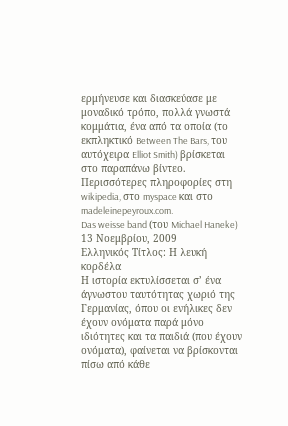ερμήνευσε και διασκεύασε με μοναδικό τρόπο, πολλά γνωστά κομμάτια, ένα από τα οποία (το εκπληκτικό Between The Bars, του αυτόχειρα Elliot Smith) βρίσκεται στο παραπάνω βίντεο.
Περισσότερες πληροφορίες στη wikipedia, στο myspace και στο madeleinepeyroux.com.
Das weisse band (του Michael Haneke)
13 Νοεμβρίου, 2009
Ελληνικός Τίτλος: Η λευκή κορδέλα
Η ιστορία εκτυλίσσεται σ’ ένα άγνωστου ταυτότητας χωριό της Γερμανίας, όπου οι ενήλικες δεν έχουν ονόματα παρά μόνο ιδιότητες και τα παιδιά (που έχουν ονόματα), φαίνεται να βρίσκονται πίσω από κάθε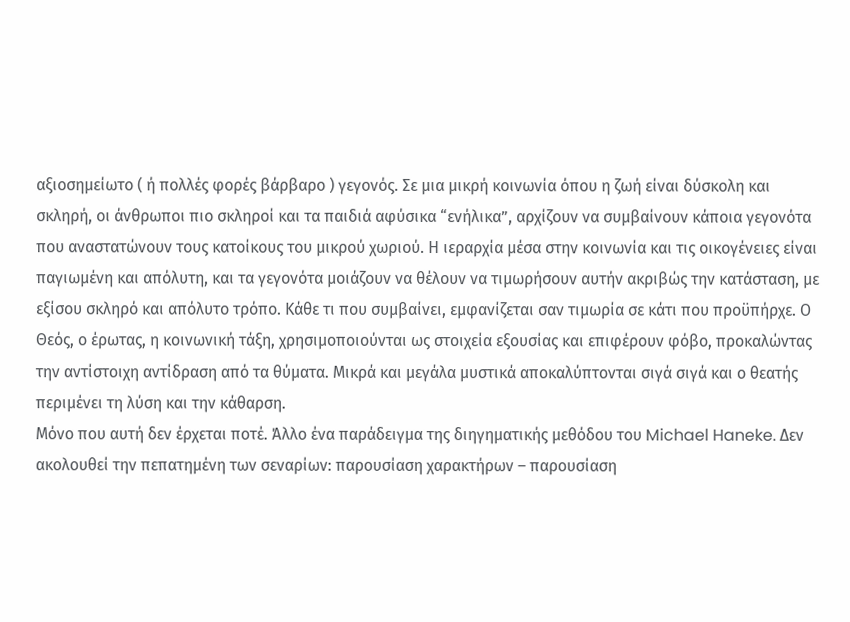αξιοσημείωτο ( ή πολλές φορές βάρβαρο ) γεγονός. Σε μια μικρή κοινωνία όπου η ζωή είναι δύσκολη και σκληρή, οι άνθρωποι πιο σκληροί και τα παιδιά αφύσικα “ενήλικα”, αρχίζουν να συμβαίνουν κάποια γεγονότα που αναστατώνουν τους κατοίκους του μικρού χωριού. Η ιεραρχία μέσα στην κοινωνία και τις οικογένειες είναι παγιωμένη και απόλυτη, και τα γεγονότα μοιάζουν να θέλουν να τιμωρήσουν αυτήν ακριβώς την κατάσταση, με εξίσου σκληρό και απόλυτο τρόπο. Κάθε τι που συμβαίνει, εμφανίζεται σαν τιμωρία σε κάτι που προϋπήρχε. Ο Θεός, ο έρωτας, η κοινωνική τάξη, χρησιμοποιούνται ως στοιχεία εξουσίας και επιφέρουν φόβο, προκαλώντας την αντίστοιχη αντίδραση από τα θύματα. Μικρά και μεγάλα μυστικά αποκαλύπτονται σιγά σιγά και ο θεατής περιμένει τη λύση και την κάθαρση.
Μόνο που αυτή δεν έρχεται ποτέ. Άλλο ένα παράδειγμα της διηγηματικής μεθόδου του Michael Haneke. Δεν ακολουθεί την πεπατημένη των σεναρίων: παρουσίαση χαρακτήρων – παρουσίαση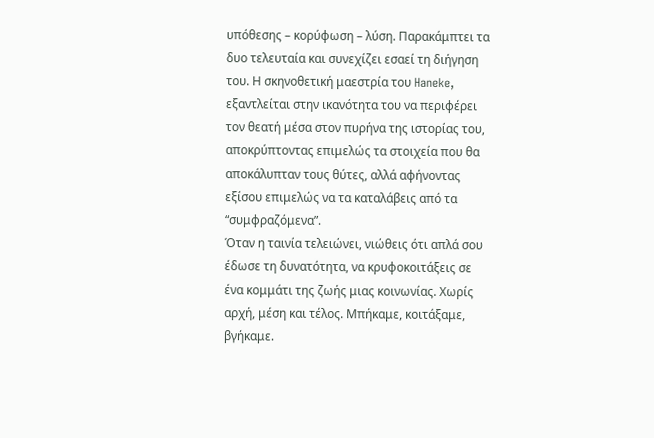υπόθεσης – κορύφωση – λύση. Παρακάμπτει τα δυο τελευταία και συνεχίζει εσαεί τη διήγηση του. Η σκηνοθετική μαεστρία του Haneke, εξαντλείται στην ικανότητα του να περιφέρει τον θεατή μέσα στον πυρήνα της ιστορίας του, αποκρύπτοντας επιμελώς τα στοιχεία που θα αποκάλυπταν τους θύτες, αλλά αφήνοντας εξίσου επιμελώς να τα καταλάβεις από τα “συμφραζόμενα”.
Όταν η ταινία τελειώνει, νιώθεις ότι απλά σου έδωσε τη δυνατότητα, να κρυφοκοιτάξεις σε ένα κομμάτι της ζωής μιας κοινωνίας. Χωρίς αρχή, μέση και τέλος. Μπήκαμε, κοιτάξαμε, βγήκαμε.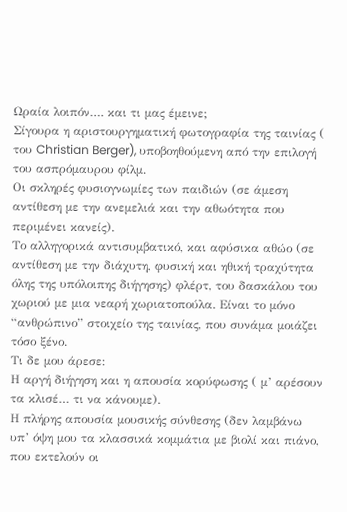Ωραία λοιπόν…. και τι μας έμεινε;
Σίγουρα η αριστουργηματική φωτογραφία της ταινίας ( του Christian Berger), υποβοηθούμενη από την επιλογή του ασπρόμαυρου φίλμ.
Οι σκληρές φυσιογνωμίες των παιδιών (σε άμεση αντίθεση με την ανεμελιά και την αθωότητα που περιμένει κανείς).
Το αλληγορικά αντισυμβατικό, και αφύσικα αθώο (σε αντίθεση με την διάχυτη, φυσική και ηθική τραχύτητα όλης της υπόλοιπης διήγησης) φλέρτ, του δασκάλου του χωριού με μια νεαρή χωριατοπούλα. Είναι το μόνο “ανθρώπινο” στοιχείο της ταινίας, που συνάμα μοιάζει τόσο ξένο.
Τι δε μου άρεσε:
Η αργή διήγηση και η απουσία κορύφωσης ( μ’ αρέσουν τα κλισέ… τι να κάνουμε).
Η πλήρης απουσία μουσικής σύνθεσης (δεν λαμβάνω υπ’ όψη μου τα κλασσικά κομμάτια με βιολί και πιάνο, που εκτελούν οι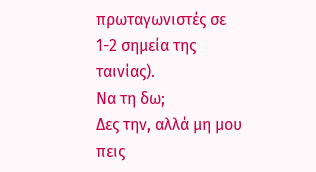πρωταγωνιστές σε 1-2 σημεία της ταινίας).
Να τη δω;
Δες την, αλλά μη μου πεις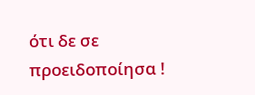ότι δε σε προειδοποίησα !